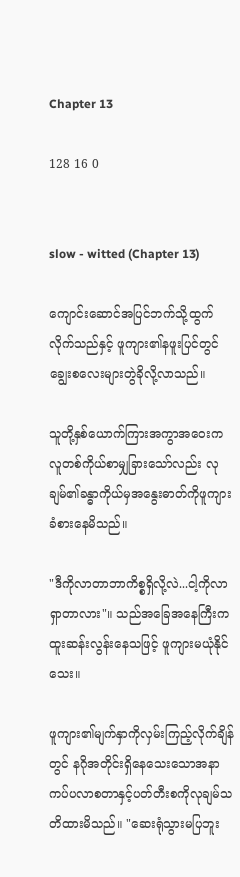Chapter 13

128 16 0


slow - witted (Chapter 13)

ကျောင်းဆောင်အပြင်ဘက်သို့ထွက်လိုက်သည်နှင့် ဖူကျား၏နဖူးပြင်တွင်ချွေးစလေးများတွဲခိုလို့လာသည်။

သူတို့နှစ်ယောက်ကြားအကွာအဝေးကလူတစ်ကိုယ်စာမျှခြားသော်လည်း လုချမ်၏ခန္ဓာကိုယ်မှအနွေးဓာတ်ကိုဖူကျားခံစားနေမိသည်။

"ဒီကိုလာတာဘာကိစ္စရှိလို့လဲ...ငါ့ကိုလာရှာတာလား"။ သည်အခြေအနေကြီးကထူးဆန်းလွန်းနေသဖြင့် ဖူကျားမယုံနိုင်သေး။

ဖူကျား၏မျက်နှာကိုလှမ်းကြည့်လိုက်ချိန်တွင် နဂိုအတိုင်းရှိနေသေးသောအနာကပ်ပလာစတာနှင့်ပတ်တီးစကိုလုချမ်သတိထားမိသည်။ "ဆေးရုံသွားမပြဘူး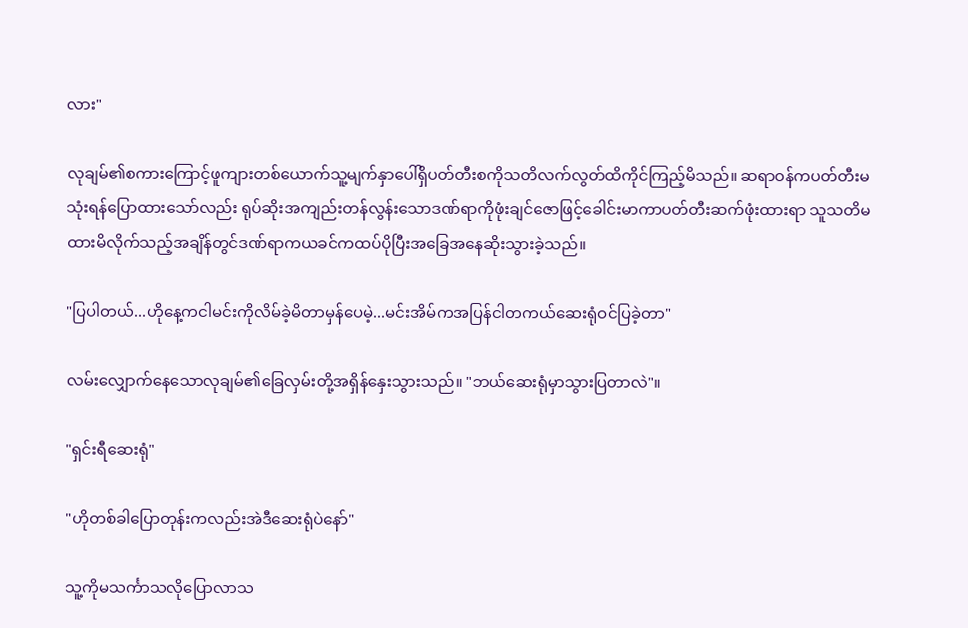လား"

လုချမ်၏စကားကြောင့်ဖူကျားတစ်ယောက်သူ့မျက်နှာပေါ်ရှိပတ်တီးစကိုသတိလက်လွတ်ထိကိုင်ကြည့်မိသည်။ ဆရာဝန်ကပတ်တီးမသုံးရန်ပြောထားသော်လည်း ရုပ်ဆိုးအကျည်းတန်လွန်းသောဒဏ်ရာကိုဖုံးချင်ဇောဖြင့်ခေါင်းမာကာပတ်တီးဆက်ဖုံးထားရာ သူသတိမထားမိလိုက်သည့်အချိန်တွင်ဒဏ်ရာကယခင်ကထပ်ပိုပြီးအခြေအနေဆိုးသွားခဲ့သည်။

"ပြပါတယ်...ဟိုနေ့ကငါမင်းကိုလိမ်ခဲ့မိတာမှန်ပေမဲ့...မင်းအိမ်ကအပြန်ငါတကယ်ဆေးရုံဝင်ပြခဲ့တာ"

လမ်းလျှောက်နေသောလုချမ်၏ခြေလှမ်းတို့အရှိန်နှေးသွားသည်။ "ဘယ်ဆေးရုံမှာသွားပြတာလဲ"။

"ရှင်းရီဆေးရုံ"

"ဟိုတစ်ခါပြောတုန်းကလည်းအဲဒီဆေးရုံပဲနော်"

သူ့ကိုမသင်္ကာသလိုပြောလာသ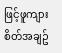ဖြင့်ဖူကျားစိတ်အချဥ်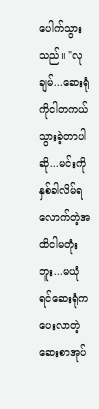ပေါက်သွားသည်။ "လုချမ်...ဆေးရုံကိုငါတကယ်သွားခဲ့တာပါဆို...မင်းကိုနှစ်ခါလိမ်ရလောက်တဲ့အထိငါမတုံးဘူး...မယုံရင်ဆေးရုံကပေးလာတဲ့ဆေးစာအုပ်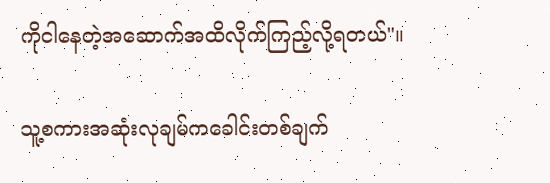ကိုငါနေတဲ့အဆောက်အထိလိုက်ကြည့်လို့ရတယ်"။

သူ့စကားအဆုံးလုချမ်ကခေါင်းတစ်ချက်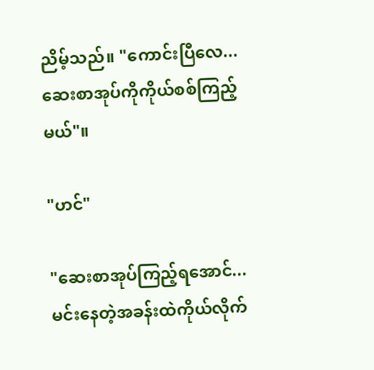ညိမ့်သည်။ "ကောင်းပြီလေ...ဆေးစာအုပ်ကိုကိုယ်စစ်ကြည့်မယ်"။

"ဟင်"

"ဆေးစာအုပ်ကြည့်ရအောင်...မင်းနေတဲ့အခန်းထဲကိုယ်လိုက်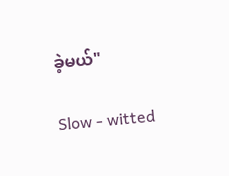ခဲ့မယ်"

Slow - witted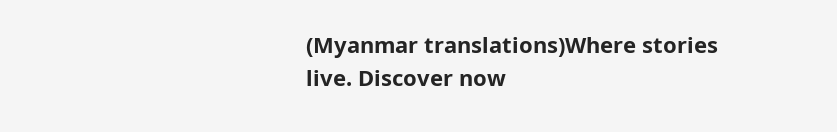(Myanmar translations)Where stories live. Discover now